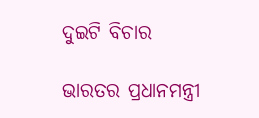ଦୁଇଟି ବିଚାର

ଭାରତର ପ୍ରଧାନମନ୍ତ୍ରୀ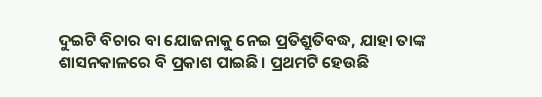ଦୁଇଟି ବିଚାର ବା ଯୋଜନାକୁ ନେଇ ପ୍ରତିଶ୍ରୁତିବଦ୍ଧ, ଯାହା ତାଙ୍କ ଶାସନକାଳରେ ବି ପ୍ରକାଶ ପାଇଛି। ପ୍ରଥମଟି ହେଉଛି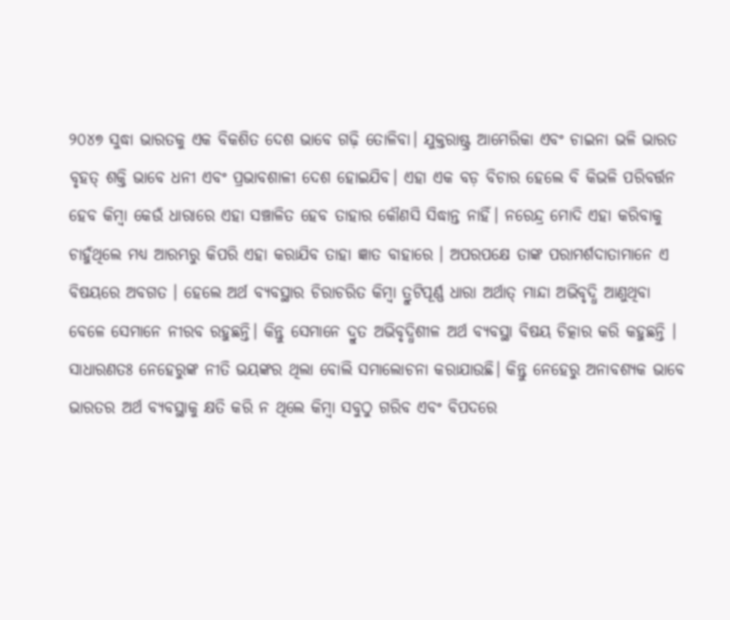୨୦୪୭ ସୁଦ୍ଧା ଭାରତକୁ ଏକ ବିକଶିତ ଦେଶ ଭାବେ ଗଢ଼ି ତୋଳିବା। ଯୁକ୍ତରାଷ୍ଟ୍ର ଆମେରିକା ଏବଂ ଚାଇନା ଭଳି ଭାରତ ବୃହତ୍‌ ଶକ୍ତି ଭାବେ ଧନୀ ଏବଂ ପ୍ରଭାବଶାଳୀ ଦେଶ ହୋଇଯିବ। ଏହା ଏକ ବଡ଼ ବିଚାର ହେଲେ ବି କିଭଳି ପରିବର୍ତ୍ତନ ହେବ କିମ୍ବା କେଉଁ ଧାରାରେ ଏହା ସଞ୍ଚାଳିତ ହେବ ତାହାର କୌଣସି ସିଦ୍ଧାନ୍ତ ନାହିଁ। ନରେନ୍ଦ୍ର ମୋଦି ଏହା କରିବାକୁ ଚାହୁଁଥିଲେ ମଧ୍ୟ ଆରମ୍ଭରୁ କିପରି ଏହା କରାଯିବ ତାହା ଜ୍ଞାତ ବାହାରେ । ଅପରପକ୍ଷେ ତାଙ୍କ ପରାମର୍ଶଦାତାମାନେ ଏ ବିଷୟରେ ଅବଗତ । ହେଲେ ଅର୍ଥ ବ୍ୟବସ୍ଥାର ଚିରାଚରିତ କିମ୍ବା ତ୍ରୁଟିପୂର୍ଣ୍ଣ ଧାରା ଅର୍ଥାତ୍‌ ମାନ୍ଦା ଅଭିବୃଦ୍ଧି ଆଣୁଥିବା ବେଳେ ସେମାନେ ନୀରବ ରହୁଛନ୍ତି। କିନ୍ତୁ ସେମାନେ ଦ୍ରୁତ ଅଭିବୃଦ୍ଧିଶୀଳ ଅର୍ଥ ବ୍ୟବସ୍ଥା ବିଷୟ ଚିତ୍କାର କରି କହୁଛନ୍ତି । ସାଧାରଣତଃ ନେହେରୁଙ୍କ ନୀତି ଭୟଙ୍କର ଥିଲା ବୋଲି ସମାଲୋଚନା କରାଯାଉଛି। କିନ୍ତୁ ନେହେରୁ ଅନାବଶ୍ୟକ ଭାବେ ଭାରତର ଅର୍ଥ ବ୍ୟବସ୍ଥାକୁ କ୍ଷତି କରି ନ ଥିଲେ କିମ୍ବା ସବୁଠୁ ଗରିବ ଏବଂ ବିପଦରେ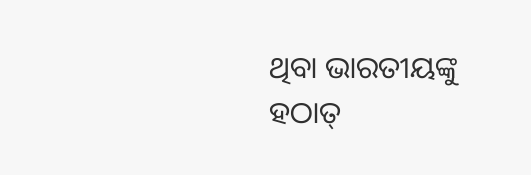ଥିବା ଭାରତୀୟଙ୍କୁ ହଠାତ୍‌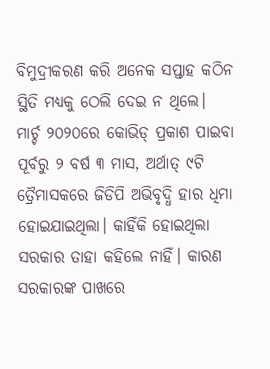ବିମୁଦ୍ରୀକରଣ କରି ଅନେକ ସପ୍ତାହ କଠିନ ସ୍ଥିତି ମଧ୍ୟକୁ ଠେଲି ଦେଇ ନ ଥିଲେ।
ମାର୍ଚ୍ଚ ୨୦୨୦ରେ କୋଭିଡ୍‌ ପ୍ରକାଶ ପାଇବା ପୂର୍ବରୁ ୨ ବର୍ଷ ୩ ମାସ, ଅର୍ଥାତ୍‌ ୯ଟି ତ୍ରୈମାସକରେ ଜିଡିପି ଅଭିବୃଦ୍ଧି ହାର ଧିମା ହୋଇଯାଇଥିଲା। କାହିଁକି ହୋଇଥିଲା ସରକାର ତାହା କହିଲେ ନାହିଁ। କାରଣ ସରକାରଙ୍କ ପାଖରେ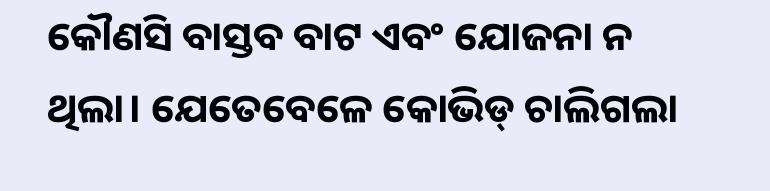କୌଣସି ବାସ୍ତବ ବାଟ ଏବଂ ଯୋଜନା ନ ଥିଲା। ଯେତେବେଳେ କୋଭିଡ୍‌ ଚାଲିଗଲା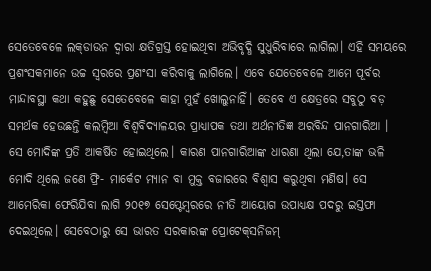ସେତେବେଳେ ଲକ୍‌ଡାଉନ ଦ୍ୱାରା କ୍ଷତିଗ୍ରସ୍ତ ହୋଇଥିବା ଅଭିବୃଦ୍ଧି ସୁଧୁରିବାରେ ଲାଗିଲା। ଏହି ସମୟରେ ପ୍ରଶଂସକମାନେ ଉଚ୍ଚ ସ୍ବରରେ ପ୍ରଶଂସା କରିବାକୁ ଲାଗିଲେ। ଏବେ ଯେତେବେଳେ ଆମେ ପୂର୍ବର ମାନ୍ଦାବସ୍ଥା କଥା କହୁଛୁ ସେତେବେଳେ କାହା ମୁହଁ ଖୋଲୁନାହିଁ। ତେବେ ଏ କ୍ଷେତ୍ରରେ ସବୁଠୁ ବଡ଼ ସମର୍ଥକ ହେଉଛନ୍ତି କଲମ୍ବିଆ ବିଶ୍ୱବିଦ୍ୟାଳୟର ପ୍ରାଧ୍ୟାପକ ତଥା ଅର୍ଥନୀତିଜ୍ଞ ଅରବିନ୍ଦ ପାନଗାରିଆ ।
ସେ ମୋଦିଙ୍କ ପ୍ରତି ଆକର୍ଷିତ ହୋଇଥିଲେ। କାରଣ ପାନଗାରିଆଙ୍କ ଧାରଣା ଥିଲା ଯେ,ତାଙ୍କ ଭଳି ମୋଦି ଥିଲେ ଜଣେ ଫ୍ରି- ମାର୍କେଟ ମ୍ୟାନ ବା ମୁକ୍ତ ବଜାରରେ ବିଶ୍ୱାସ କରୁଥିବା ମଣିଷ। ସେ ଆମେରିକା ଫେରିଯିବା ଲାଗି ୨୦୧୭ ସେପ୍ଟେମ୍ବରରେ ନୀତି ଆୟୋଗ ଉପାଧ୍ୟକ୍ଷ ପଦରୁ ଇସ୍ତଫା ଦେଇଥିଲେ। ସେବେଠାରୁ ସେ ଭାରତ ସରକାରଙ୍କ ପ୍ରୋଟେକ୍‌ସନିଜମ୍‌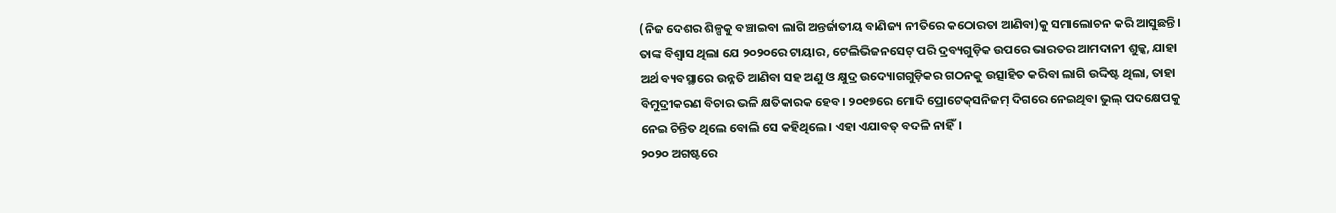(ନିଜ ଦେଶର ଶିଳ୍ପକୁ ବଞ୍ଚାଇବା ଲାଗି ଅନ୍ତର୍ଜାତୀୟ ବାଣିଜ୍ୟ ନୀତିରେ କଠୋରତା ଆଣିବା)କୁ ସମାଲୋଚନ କରି ଆସୁଛନ୍ତି। ତାଙ୍କ ବିଶ୍ୱାସ ଥିଲା ଯେ ୨୦୨୦ରେ ଟାୟାର, ଟେଲିଭିଜନସେଟ୍‌ ପରି ଦ୍ରବ୍ୟଗୁଡ଼ିକ ଉପରେ ଭାରତର ଆମଦାନୀ ଶୁଳ୍କ, ଯାହା ଅର୍ଥ ବ୍ୟବସ୍ଥାରେ ଉନ୍ନତି ଆଣିବା ସହ ଅଣୁ ଓ କ୍ଷୁଦ୍ର ଉଦ୍ୟୋଗଗୁଡ଼ିକର ଗଠନକୁ ଉତ୍ସାହିତ କରିବା ଲାଗି ଉଦ୍ଦିଷ୍ଟ ଥିଲା, ତାହା ବିମୁଦ୍ରୀକରଣ ବିଚାର ଭଳି କ୍ଷତିକାରକ ହେବ। ୨୦୧୭ରେ ମୋଦି ପ୍ରୋଟେକ୍‌ସନିଜମ୍‌ ଦିଗରେ ନେଇଥିବା ଭୁଲ୍‌ ପଦକ୍ଷେପକୁ ନେଇ ଚିନ୍ତିତ ଥିଲେ ବୋଲି ସେ କହିଥିଲେ। ଏହା ଏଯାବତ୍‌ ବଦଳି ନାହିଁ।
୨୦୨୦ ଅଗଷ୍ଟରେ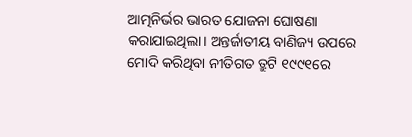ଆତ୍ମନିର୍ଭର ଭାରତ ଯୋଜନା ଘୋଷଣା କରାଯାଇଥିଲା। ଅନ୍ତର୍ଜାତୀୟ ବାଣିଜ୍ୟ ଉପରେ ମୋଦି କରିଥିବା ନୀତିଗତ ତ୍ରୁଟି ୧୯୯୧ରେ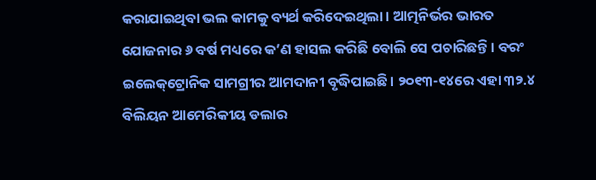କରାଯାଇଥିବା ଭଲ କାମକୁ ବ୍ୟର୍ଥ କରିଦେଇଥିଲା। ଆତ୍ମନିର୍ଭର ଭାରତ ଯୋଜନାର ୬ ବର୍ଷ ମଧ୍ୟରେ କ’ଣ ହାସଲ କରିଛି ବୋଲି ସେ ପଚାରିଛନ୍ତି। ବରଂ ଇଲେକ୍‌ଟ୍ରୋନିକ ସାମଗ୍ରୀର ଆମଦାନୀ ବୃଦ୍ଧିପାଇଛି। ୨୦୧୩-୧୪ରେ ଏହା ୩୨.୪ ବିଲିୟନ ଆମେରିକୀୟ ଡଲାର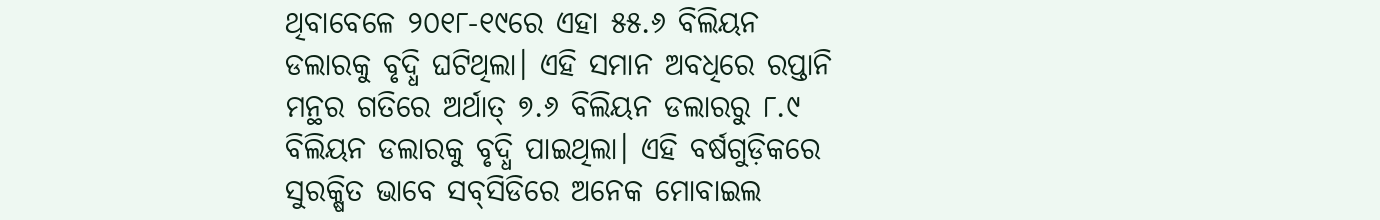ଥିବାବେଳେ ୨୦୧୮-୧୯ରେ ଏହା ୫୫.୬ ବିଲିୟନ ଡଲାରକୁ ବୃଦ୍ଧି ଘଟିଥିଲା। ଏହି ସମାନ ଅବଧିରେ ରପ୍ତାନି ମନ୍ଥର ଗତିରେ ଅର୍ଥାତ୍‌ ୭.୬ ବିଲିୟନ ଡଲାରରୁ ୮.୯ ବିଲିୟନ ଡଲାରକୁ ବୃଦ୍ଧି ପାଇଥିଲା। ଏହି ବର୍ଷଗୁଡ଼ିକରେ ସୁରକ୍ଷିତ ଭାବେ ସବ୍‌ସିଡିରେ ଅନେକ ମୋବାଇଲ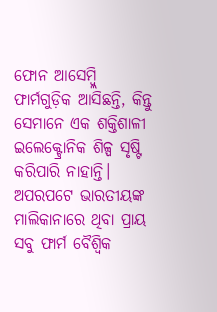ଫୋନ ଆସେମ୍ବ୍ଲି ଫାର୍ମଗୁଡ଼ିକ ଆସିଛନ୍ତି, କିନ୍ତୁ ସେମାନେ ଏକ ଶକ୍ତିଶାଳୀ ଇଲେକ୍ଟ୍ରୋନିକ ଶିଳ୍ପ ସୃଷ୍ଟି କରିପାରି ନାହାନ୍ତି। ଅପରପଟେ ଭାରତୀୟଙ୍କ ମାଲିକାନାରେ ଥିବା ପ୍ରାୟ ସବୁ ଫାର୍ମ ବୈଶ୍ୱିକ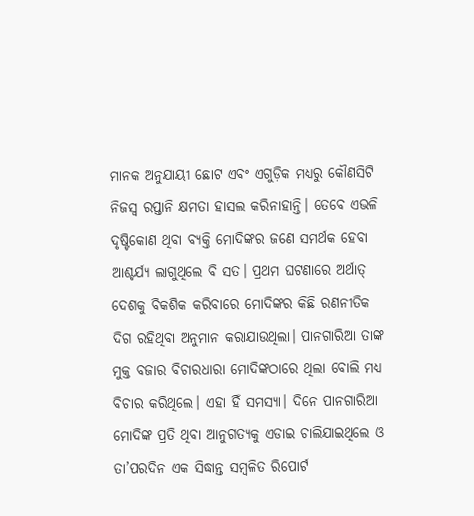ମାନକ ଅନୁଯାୟୀ ଛୋଟ ଏବଂ ଏଗୁଡ଼ିକ ମଧ୍ୟରୁ କୌଣସିଟି ନିଜସ୍ବ ରପ୍ତାନି କ୍ଷମତା ହାସଲ କରିନାହାନ୍ତି। ତେବେ ଏଭଳି ଦୃଷ୍ଟିକୋଣ ଥିବା ବ୍ୟକ୍ତି ମୋଦିଙ୍କର ଜଣେ ସମର୍ଥକ ହେବା ଆଶ୍ଚର୍ଯ୍ୟ ଲାଗୁଥିଲେ ବି ସତ। ପ୍ରଥମ ଘଟଣାରେ ଅର୍ଥାତ୍‌ ଦେଶକୁ ବିକଶିକ କରିବାରେ ମୋଦିଙ୍କର କିଛି ରଣନୀତିକ ଦିଗ ରହିଥିବା ଅନୁମାନ କରାଯାଉଥିଲା। ପାନଗାରିଆ ତାଙ୍କ ମୁକ୍ତ ବଜାର ବିଚାରଧାରା ମୋଦିଙ୍କଠାରେ ଥିଲା ବୋଲି ମଧ୍ୟ ବିଚାର କରିଥିଲେ। ଏହା ହିଁ ସମସ୍ୟା। ଦିନେ ପାନଗାରିଆ ମୋଦିଙ୍କ ପ୍ରତି ଥିବା ଆନୁଗତ୍ୟକୁ ଏଡାଇ ଚାଲିଯାଇଥିଲେ ଓ ତା’ପରଦିନ ଏକ ସିଦ୍ଧାନ୍ତ ସମ୍ବଳିତ ରିପୋର୍ଟ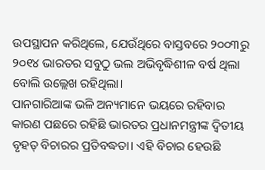ଉପସ୍ଥାପନ କରିଥିଲେ, ଯେଉଁଥିରେ ବାସ୍ତବରେ ୨୦୦୩ରୁ ୨୦୧୪ ଭାରତର ସବୁଠୁ ଭଲ ଅଭିବୃଦ୍ଧିଶୀଳ ବର୍ଷ ଥିଲା ବୋଲି ଉଲ୍ଲେଖ ରହିଥିଲା।
ପାନଗାରିଆଙ୍କ ଭଳି ଅନ୍ୟମାନେ ଭୟରେ ରହିବାର କାରଣ ପଛରେ ରହିଛି ଭାରତର ପ୍ରଧାନମନ୍ତ୍ରୀଙ୍କ ଦ୍ୱିତୀୟ ବୃହତ୍‌ ବିଚାରର ପ୍ରତିବଦ୍ଧତା। ଏହି ବିଚାର ହେଉଛି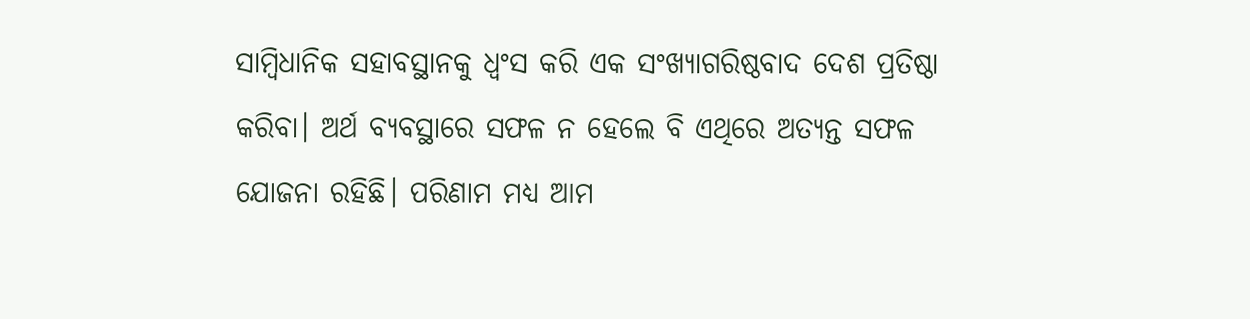ସାମ୍ବିଧାନିକ ସହାବସ୍ଥାନକୁ ଧ୍ୱଂସ କରି ଏକ ସଂଖ୍ୟାଗରିଷ୍ଠବାଦ ଦେଶ ପ୍ରତିଷ୍ଠା କରିବା। ଅର୍ଥ ବ୍ୟବସ୍ଥାରେ ସଫଳ ନ ହେଲେ ବି ଏଥିରେ ଅତ୍ୟନ୍ତ ସଫଳ ଯୋଜନା ରହିଛି। ପରିଣାମ ମଧ୍ୟ ଆମ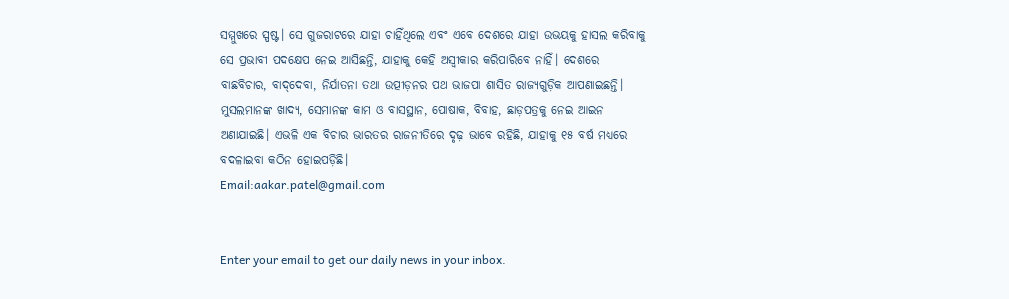ସମ୍ମୁଖରେ ସ୍ପଷ୍ଟ। ସେ ଗୁଜରାଟରେ ଯାହା ଚାହିଁଥିଲେ ଏବଂ ଏବେ ଦେଶରେ ଯାହା ଉଭୟକୁ ହାସଲ କରିବାକୁ ସେ ପ୍ରଭାବୀ ପଦକ୍ଷେପ ନେଇ ଆସିଛନ୍ତି, ଯାହାକୁ କେହି ଅସ୍ବୀକାର କରିପାରିବେ ନାହିଁ। ଦେଶରେ ବାଛବିଚାର, ବାଦ୍‌ଦେବା, ନିର୍ଯାତନା ତଥା ଉତ୍ପୀଡ଼ନର ପଥ ଭାଜପା ଶାସିତ ରାଜ୍ୟଗୁଡ଼ିକ ଆପଣାଇଛନ୍ତି। ମୁସଲମାନଙ୍କ ଖାଦ୍ୟ, ସେମାନଙ୍କ କାମ ଓ ବାସସ୍ଥାନ, ପୋଷାକ, ବିବାହ, ଛାଡ଼ପତ୍ରକୁ ନେଇ ଆଇନ ଅଣାଯାଇଛି। ଏଭଳି ଏକ ବିଚାର ଭାରତର ରାଜନୀତିରେ ଦୃଢ଼ ଭାବେ ରହିଛି, ଯାହାକୁ ୧୫ ବର୍ଷ ମଧ୍ୟରେ ବଦଳାଇବା କଠିନ ହୋଇପଡ଼ିଛି।
Email:aakar.patel@gmail.com


Enter your email to get our daily news in your inbox.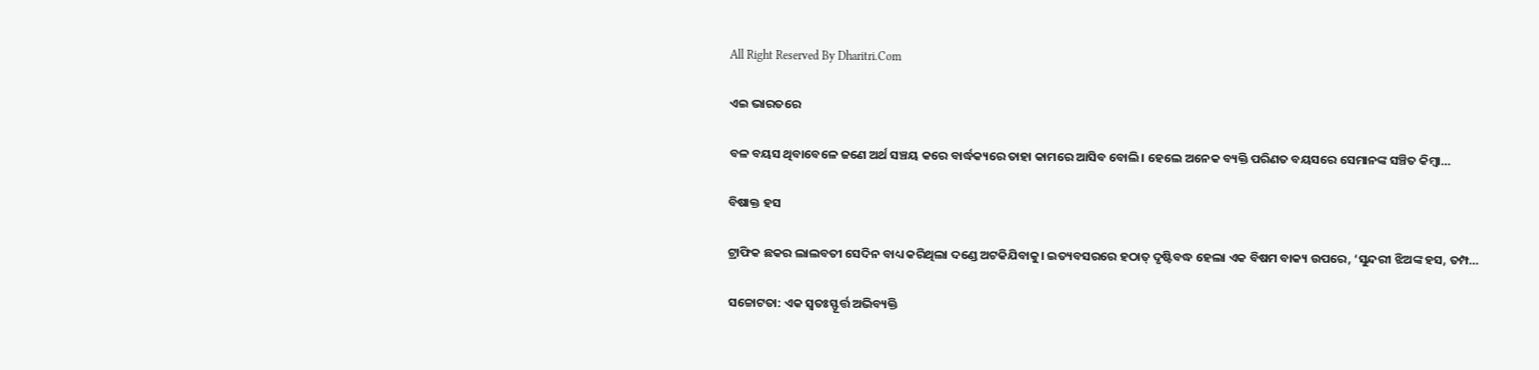All Right Reserved By Dharitri.Com

ଏଇ ଭାରତରେ

ବଳ ବୟସ ଥିବାବେଳେ ଜଣେ ଅର୍ଥ ସଞ୍ଚୟ କରେ ବାର୍ଦ୍ଧକ୍ୟରେ ତାହା କାମରେ ଆସିବ ବୋଲି। ହେଲେ ଅନେକ ବ୍ୟକ୍ତି ପରିଣତ ବୟସରେ ସେମାନଙ୍କ ସଞ୍ଚିତ କିମ୍ବା…

ବିଷାକ୍ତ ହସ

ଟ୍ରାଫିକ ଛକର ଲାଲବତୀ ସେଦିନ ବାଧ୍ୟ କରିଥିଲା ଦଣ୍ଡେ ଅଟକିଯିବାକୁ। ଇତ୍ୟବସରରେ ହଠାତ୍‌ ଦୃଷ୍ଟିବଦ୍ଧ ହେଲା ଏକ ବିଷମ ବାକ୍ୟ ଉପରେ, ‘ସୁନ୍ଦରୀ ଝିଅଙ୍କ ହସ, ତମ୍ପ…

ସଚ୍ଚୋଟତା: ଏକ ସ୍ବତଃସ୍ଫୂର୍ତ୍ତ ଅଭିବ୍ୟକ୍ତି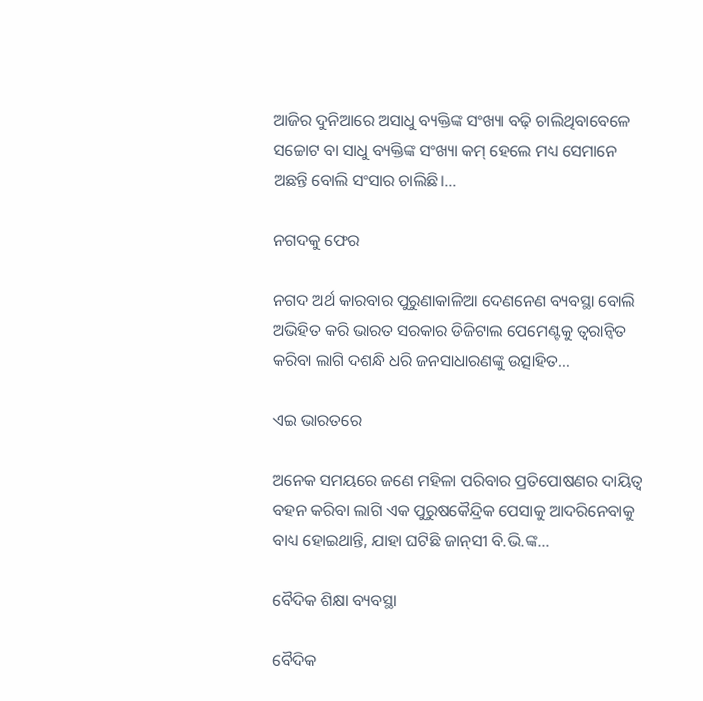ଆଜିର ଦୁନିଆରେ ଅସାଧୁ ବ୍ୟକ୍ତିଙ୍କ ସଂଖ୍ୟା ବଢ଼ି ଚାଲିଥିବାବେଳେ ସଚ୍ଚୋଟ ବା ସାଧୁ ବ୍ୟକ୍ତିଙ୍କ ସଂଖ୍ୟା କମ୍‌ ହେଲେ ମଧ୍ୟ ସେମାନେ ଅଛନ୍ତି ବୋଲି ସଂସାର ଚାଲିଛି।…

ନଗଦକୁ ଫେର

ନଗଦ ଅର୍ଥ କାରବାର ପୁରୁଣାକାଳିଆ ଦେଣନେଣ ବ୍ୟବସ୍ଥା ବୋଲି ଅଭିହିତ କରି ଭାରତ ସରକାର ଡିଜିଟାଲ ପେମେଣ୍ଟକୁ ତ୍ୱରାନ୍ବିତ କରିବା ଲାଗି ଦଶନ୍ଧି ଧରି ଜନସାଧାରଣଙ୍କୁ ଉତ୍ସାହିତ…

ଏଇ ଭାରତରେ

ଅନେକ ସମୟରେ ଜଣେ ମହିଳା ପରିବାର ପ୍ରତିପୋଷଣର ଦାୟିତ୍ୱ ବହନ କରିବା ଲାଗି ଏକ ପୁରୁଷକୈନ୍ଦ୍ରିକ ପେସାକୁ ଆଦରିନେବାକୁ ବାଧ୍ୟ ହୋଇଥାନ୍ତି, ଯାହା ଘଟିଛି ଜାନ୍‌ସୀ ବି.ଭି.ଙ୍କ…

ବୈଦିକ ଶିକ୍ଷା ବ୍ୟବସ୍ଥା

ବୈଦିକ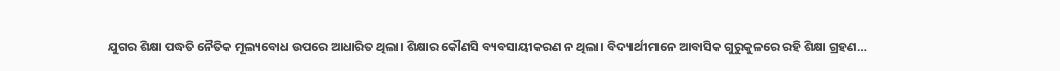ଯୁଗର ଶିକ୍ଷା ପଦ୍ଧତି ନୈତିକ ମୂଲ୍ୟବୋଧ ଉପରେ ଆଧାରିତ ଥିଲା। ଶିକ୍ଷାର କୌଣସି ବ୍ୟବସାୟୀକରଣ ନ ଥିଲା। ବିଦ୍ୟାର୍ଥୀମାନେ ଆବାସିକ ଗୁରୁକୁଳରେ ରହି ଶିକ୍ଷା ଗ୍ରହଣ…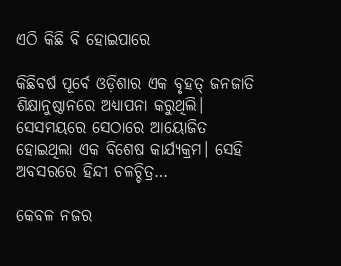ଏଠି କିଛି ବି ହୋଇପାରେ

କିଛିବର୍ଷ ପୂର୍ବେ ଓଡ଼ିଶାର ଏକ ବୃହତ୍‌ ଜନଜାତି ଶିକ୍ଷାନୁଷ୍ଠାନରେ ଅଧ୍ୟାପନା କରୁଥିଲି। ସେସମୟରେ ସେଠାରେ ଆୟୋଜିତ ହୋଇଥିଲା ଏକ ବିଶେଷ କାର୍ଯ୍ୟକ୍ରମ। ସେହି ଅବସରରେ ହିନ୍ଦୀ ଚଳଚ୍ଚିତ୍ର…

କେବଳ ନଜର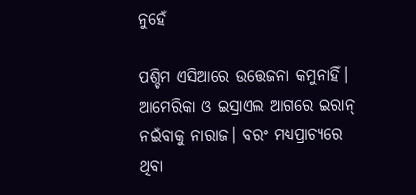ନୁହେଁ

ପଶ୍ଚିମ ଏସିଆରେ ଉତ୍ତେଜନା କମୁନାହିଁ। ଆମେରିକା ଓ ଇସ୍ରାଏଲ ଆଗରେ ଇରାନ୍‌ ନଇଁବାକୁ ନାରାଜ। ବରଂ ମଧ୍ୟପ୍ରାଚ୍ୟରେ ଥିବା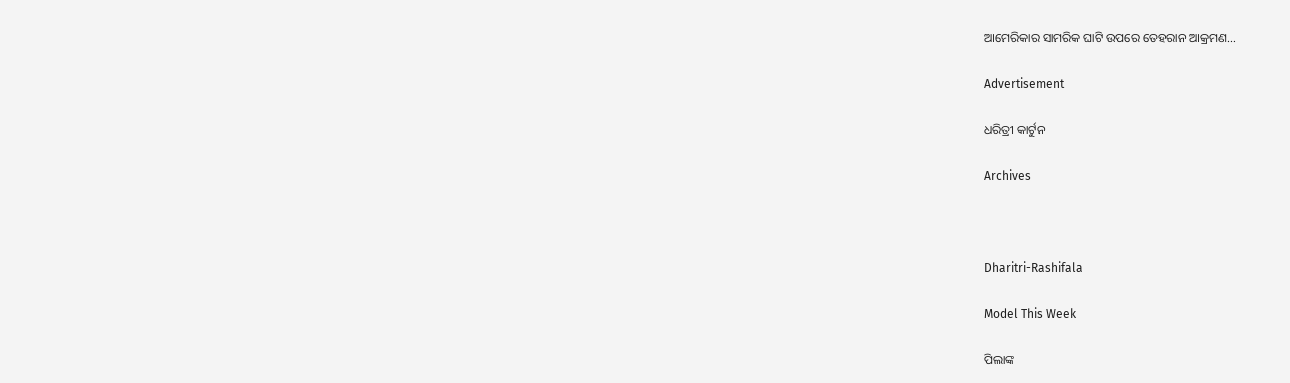ଆମେରିକାର ସାମରିକ ଘାଟି ଉପରେ ତେହରାନ ଆକ୍ରମଣ…

Advertisement

ଧରିତ୍ରୀ କାର୍ଟୁନ

Archives



Dharitri-Rashifala

Model This Week

ପିଲାଙ୍କ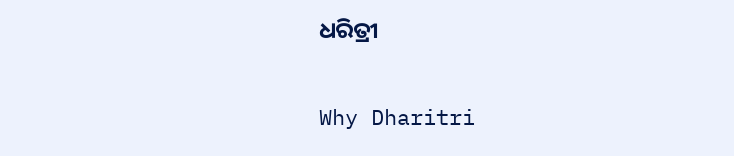ଧରିତ୍ରୀ

Why Dharitri